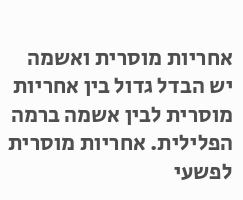אחריות מוסרית ואשמה
יש הבדל גדול בין אחריות מוסרית לבין אשמה ברמה הפלילית. אחריות מוסרית לפשעי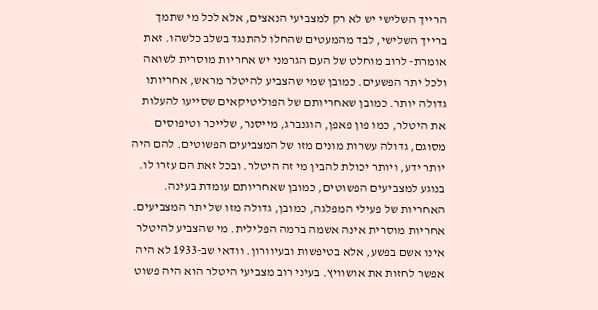הרייך השלישי יש לא רק למצביעי הנאצים, אלא לכל מי שתמך ברייך השלישי, לבד מהמעטים שהחלו להתנגד בשלב כלשהו. זאת אומרת- לרוב מוחלט של העם הגרמני יש אחריות מוסרית לשואה ולכל יתר הפשעים. כמובן שמי שהצביע להיטלר מראש, אחריותו גדולה יותר. כמובן שאחריותם של הפוליטיקאים שסייעו להעלות את היטלר, כמו פון פאפן, הוגנברג, מייסנר, שלייכר וטיפוסים מסוגם, גדולה עשרות מונים מזו של המצביעים הפשוטים. להם היה יותר ידע, ויותר יכולת להבין מי זה היטלר. ובכל זאת הם עזרו לו. בנוגע למצביעים הפשוטים, כמובן שאחריותם עומדת בעינה. האחריות של פעילי המפלגה, כמובן, גדולה מזו של יתר המצביעים. אחריות מוסרית אינה אשמה ברמה הפלילית. מי שהצביע להיטלר אינו אשם בפשע, אלא בטיפשות ובעיוורון. וודאי שב-1933 לא היה אפשר לחזות את אושוויץ. בעיני רוב מצביעי היטלר הוא היה פשוט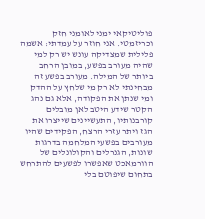פוליטיקאי ימני לאומני חזק וכריזמטי. אני חוזר על עמדתי: אשמה פלילית שמצדיקה עונש יש רק למי שהיה מעורב בפשע, במובן הרחב ביותר של המילה. מעורב בפשע זה מבחינתי לא רק מי שלחץ על ההדק ומי שנתן את הפקודה, אלא גם נהג הקטר שידע היטב לאן מובלים קורבנותיו, התעשיינים שייצרו את הגז ויתר עזרי הרצח, הפקידים שהיו מעורבים בפשעי המלחמה בדרגות שונות, הגנרלים והקולונלים של הוורמאכט שאפשרו לפשעים להתרחש בתחום שיפוטם בלי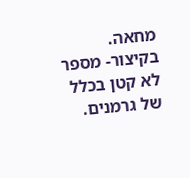מחאה. בקיצור- מספר לא קטן בכלל של גרמנים.